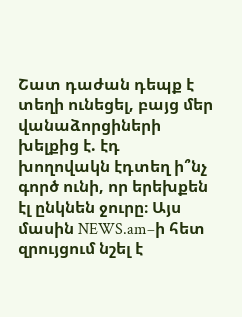Շատ դաժան դեպք է տեղի ունեցել, բայց մեր վանաձորցիների խելքից է. էդ խողովակն էդտեղ ի՞նչ գործ ունի, որ երեխքեն էլ ընկնեն ջուրը։ Այս մասին NEWS.am–ի հետ զրույցում նշել է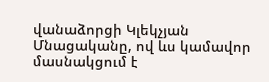վանաձորցի Կլեկչյան Մնացականը, ով ևս կամավոր մասնակցում է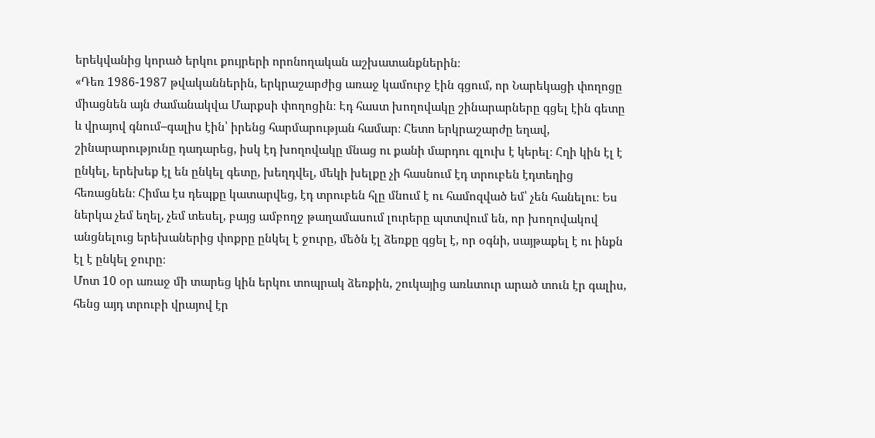երեկվանից կորած երկու քույրերի որոնողական աշխատանքներին։
«Դեռ 1986-1987 թվականներին, երկրաշարժից առաջ կամուրջ էին գցում, որ Նարեկացի փողոցը միացնեն այն ժամանակվա Մարքսի փողոցին։ Էդ հաստ խողովակը շինարարները գցել էին գետը և վրայով գնում–գալիս էին՝ իրենց հարմարության համար։ Հետո երկրաշարժը եղավ, շինարարությունը դադարեց, իսկ էդ խողովակը մնաց ու քանի մարդու գլուխ է կերել։ Հղի կին էլ է ընկել, երեխեք էլ են ընկել գետը, խեղդվել, մեկի խելքը չի հասնում էդ տրուբեն էդտեղից հեռացնեն։ Հիմա էս դեպքը կատարվեց, էդ տրուբեն հլը մնում է ու համոզված եմ՝ չեն հանելու։ Ես ներկա չեմ եղել, չեմ տեսել, բայց ամբողջ թաղամասում լուրերը պտտվում են, որ խողովակով անցնելուց երեխաներից փոքրը ընկել է ջուրը, մեծն էլ ձեռքը գցել է, որ օգնի, սայթաքել է ու ինքն էլ է ընկել ջուրը։
Մոտ 10 օր առաջ մի տարեց կին երկու տոպրակ ձեռքին, շուկայից առևտուր արած տուն էր գալիս, հենց այդ տրուբի վրայով էր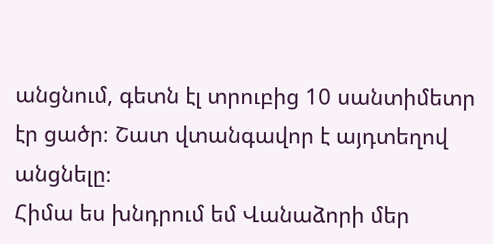անցնում, գետն էլ տրուբից 10 սանտիմետր էր ցածր։ Շատ վտանգավոր է այդտեղով անցնելը։
Հիմա ես խնդրում եմ Վանաձորի մեր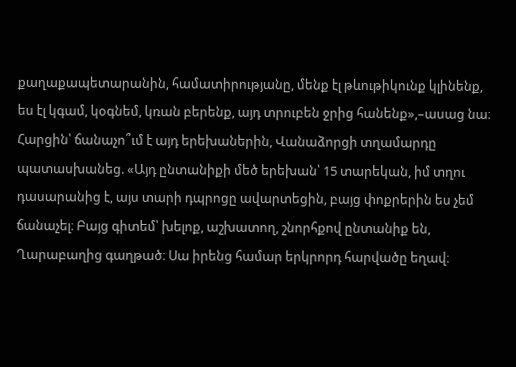քաղաքապետարանին, համատիրությանը, մենք էլ թևութիկունք կլինենք, ես էլ կգամ, կօգնեմ, կռան բերենք, այդ տրուբեն ջրից հանենք»,–ասաց նա։
Հարցին՝ ճանաչո՞ւմ է այդ երեխաներին, Վանաձորցի տղամարդը պատասխանեց. «Այդ ընտանիքի մեծ երեխան՝ 15 տարեկան, իմ տղու դասարանից է, այս տարի դպրոցը ավարտեցին, բայց փոքրերին ես չեմ ճանաչել։ Բայց գիտեմ՝ խելոք, աշխատող, շնորհքով ընտանիք են, Ղարաբաղից գաղթած։ Սա իրենց համար երկրորդ հարվածը եղավ։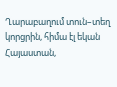Ղարաբաղում տուն–տեղ կորցրին, հիմա էլ եկան Հայաստան,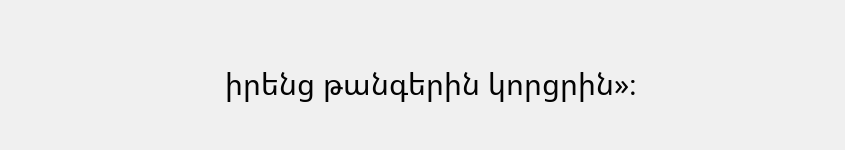իրենց թանգերին կորցրին»։